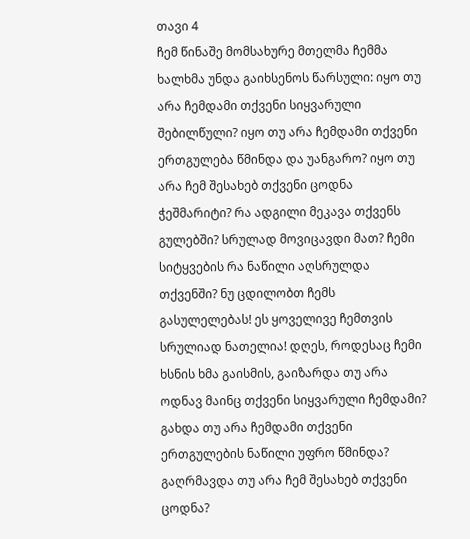თავი 4
ჩემ წინაშე მომსახურე მთელმა ჩემმა ხალხმა უნდა გაიხსენოს წარსული: იყო თუ არა ჩემდამი თქვენი სიყვარული შებილწული? იყო თუ არა ჩემდამი თქვენი ერთგულება წმინდა და უანგარო? იყო თუ არა ჩემ შესახებ თქვენი ცოდნა ჭეშმარიტი? რა ადგილი მეკავა თქვენს გულებში? სრულად მოვიცავდი მათ? ჩემი სიტყვების რა ნაწილი აღსრულდა თქვენში? ნუ ცდილობთ ჩემს გასულელებას! ეს ყოველივე ჩემთვის სრულიად ნათელია! დღეს, როდესაც ჩემი ხსნის ხმა გაისმის, გაიზარდა თუ არა ოდნავ მაინც თქვენი სიყვარული ჩემდამი? გახდა თუ არა ჩემდამი თქვენი ერთგულების ნაწილი უფრო წმინდა? გაღრმავდა თუ არა ჩემ შესახებ თქვენი ცოდნა?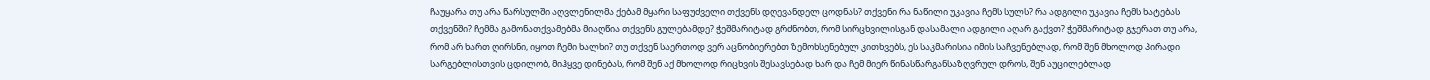ჩაუყარა თუ არა წარსულში აღვლენილმა ქებამ მყარი საფუძველი თქვენს დღევანდელ ცოდნას? თქვენი რა ნაწილი უკავია ჩემს სულს? რა ადგილი უკავია ჩემს ხატებას თქვენში? ჩემმა გამონათქვამებმა მიაღწია თქვენს გულებამდე? ჭეშმარიტად გრძნობთ, რომ სირცხვილისგან დასამალი ადგილი აღარ გაქვთ? ჭეშმარიტად გჯერათ თუ არა, რომ არ ხართ ღირსნი, იყოთ ჩემი ხალხი? თუ თქვენ საერთოდ ვერ აცნობიერებთ ზემოხსენებულ კითხვებს, ეს საკმარისია იმის საჩვენებლად, რომ შენ მხოლოდ პირადი სარგებლისთვის ცდილობ, მიჰყვე დინებას, რომ შენ აქ მხოლოდ რიცხვის შესავსებად ხარ და ჩემ მიერ წინასწარგანსაზღვრულ დროს, შენ აუცილებლად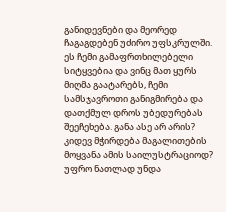განიდევნები და მეორედ ჩაგაგდებენ უძირო უფსკრულში. ეს ჩემი გამაფრთხილებელი სიტყვებია და ვინც მათ ყურს მიღმა გაატარებს, ჩემი სამსჯავროთი განიგმირება და დათქმულ დროს უბედურებას შეეჩეხება. განა ასე არ არის? კიდევ მჭირდება მაგალითების მოყვანა ამის საილუსტრაციოდ? უფრო ნათლად უნდა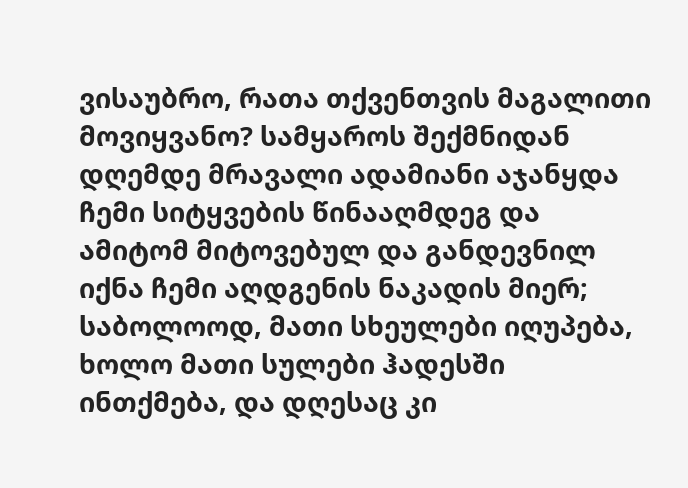ვისაუბრო, რათა თქვენთვის მაგალითი მოვიყვანო? სამყაროს შექმნიდან დღემდე მრავალი ადამიანი აჯანყდა ჩემი სიტყვების წინააღმდეგ და ამიტომ მიტოვებულ და განდევნილ იქნა ჩემი აღდგენის ნაკადის მიერ; საბოლოოდ, მათი სხეულები იღუპება, ხოლო მათი სულები ჰადესში ინთქმება, და დღესაც კი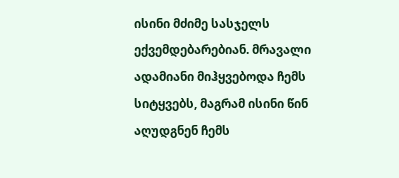ისინი მძიმე სასჯელს ექვემდებარებიან. მრავალი ადამიანი მიჰყვებოდა ჩემს სიტყვებს, მაგრამ ისინი წინ აღუდგნენ ჩემს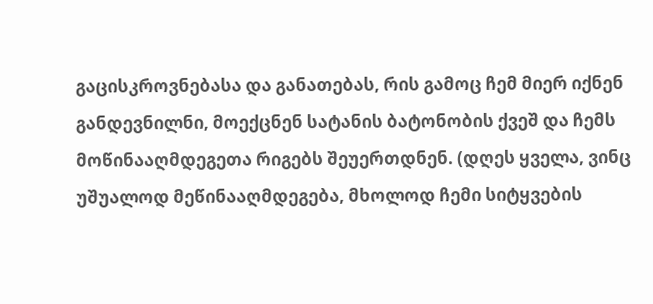გაცისკროვნებასა და განათებას, რის გამოც ჩემ მიერ იქნენ განდევნილნი, მოექცნენ სატანის ბატონობის ქვეშ და ჩემს მოწინააღმდეგეთა რიგებს შეუერთდნენ. (დღეს ყველა, ვინც უშუალოდ მეწინააღმდეგება, მხოლოდ ჩემი სიტყვების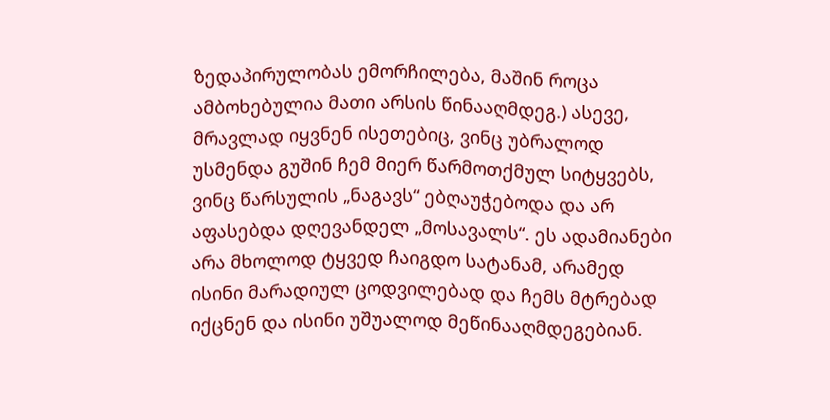ზედაპირულობას ემორჩილება, მაშინ როცა ამბოხებულია მათი არსის წინააღმდეგ.) ასევე, მრავლად იყვნენ ისეთებიც, ვინც უბრალოდ უსმენდა გუშინ ჩემ მიერ წარმოთქმულ სიტყვებს, ვინც წარსულის „ნაგავს“ ებღაუჭებოდა და არ აფასებდა დღევანდელ „მოსავალს“. ეს ადამიანები არა მხოლოდ ტყვედ ჩაიგდო სატანამ, არამედ ისინი მარადიულ ცოდვილებად და ჩემს მტრებად იქცნენ და ისინი უშუალოდ მეწინააღმდეგებიან.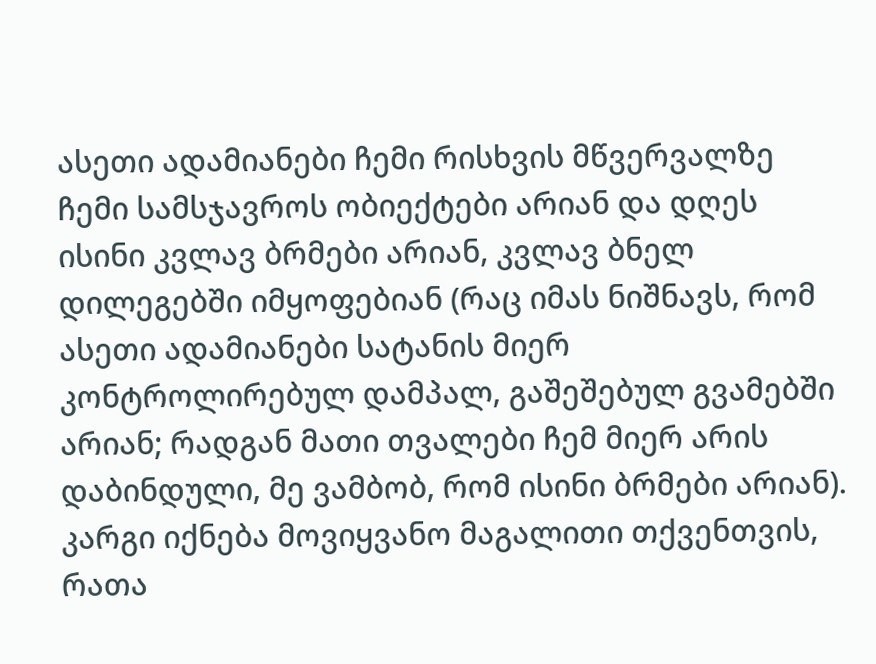ასეთი ადამიანები ჩემი რისხვის მწვერვალზე ჩემი სამსჯავროს ობიექტები არიან და დღეს ისინი კვლავ ბრმები არიან, კვლავ ბნელ დილეგებში იმყოფებიან (რაც იმას ნიშნავს, რომ ასეთი ადამიანები სატანის მიერ კონტროლირებულ დამპალ, გაშეშებულ გვამებში არიან; რადგან მათი თვალები ჩემ მიერ არის დაბინდული, მე ვამბობ, რომ ისინი ბრმები არიან). კარგი იქნება მოვიყვანო მაგალითი თქვენთვის, რათა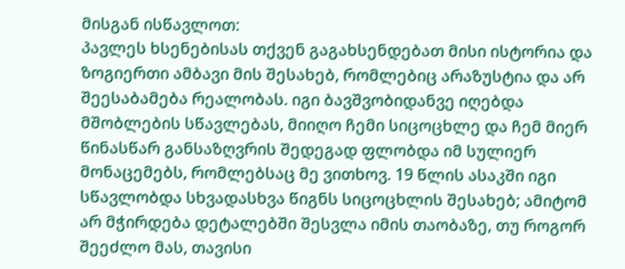მისგან ისწავლოთ:
პავლეს ხსენებისას თქვენ გაგახსენდებათ მისი ისტორია და ზოგიერთი ამბავი მის შესახებ, რომლებიც არაზუსტია და არ შეესაბამება რეალობას. იგი ბავშვობიდანვე იღებდა მშობლების სწავლებას, მიიღო ჩემი სიცოცხლე და ჩემ მიერ წინასწარ განსაზღვრის შედეგად ფლობდა იმ სულიერ მონაცემებს, რომლებსაც მე ვითხოვ. 19 წლის ასაკში იგი სწავლობდა სხვადასხვა წიგნს სიცოცხლის შესახებ; ამიტომ არ მჭირდება დეტალებში შესვლა იმის თაობაზე, თუ როგორ შეეძლო მას, თავისი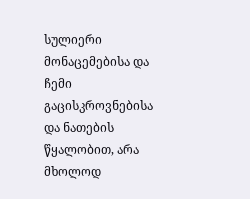სულიერი მონაცემებისა და ჩემი გაცისკროვნებისა და ნათების წყალობით, არა მხოლოდ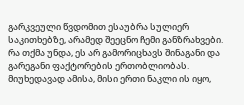გარკვეული წვდომით ესაუბრა სულიერ საკითხებზე, არამედ შეეცნო ჩემი განზრახვები. რა თქმა უნდა, ეს არ გამორიცხავს შინაგანი და გარეგანი ფაქტორების ერთობლიობას. მიუხედავად ამისა, მისი ერთი ნაკლი ის იყო,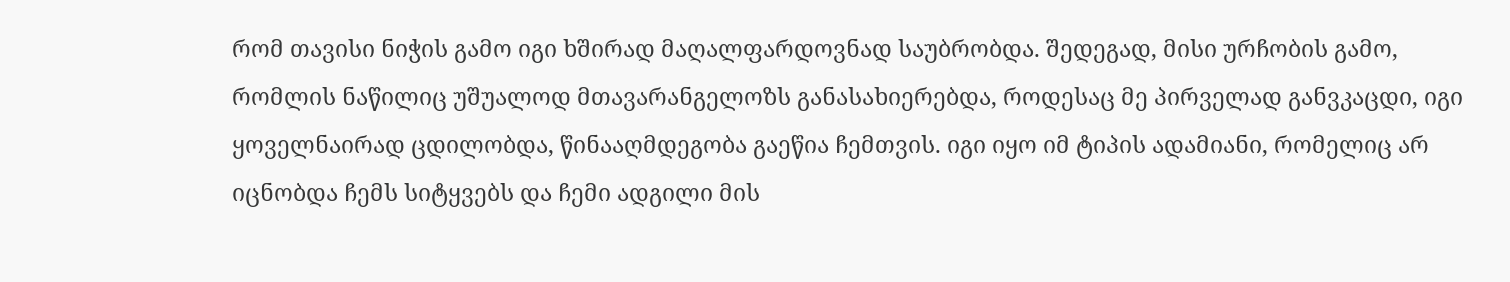რომ თავისი ნიჭის გამო იგი ხშირად მაღალფარდოვნად საუბრობდა. შედეგად, მისი ურჩობის გამო, რომლის ნაწილიც უშუალოდ მთავარანგელოზს განასახიერებდა, როდესაც მე პირველად განვკაცდი, იგი ყოველნაირად ცდილობდა, წინააღმდეგობა გაეწია ჩემთვის. იგი იყო იმ ტიპის ადამიანი, რომელიც არ იცნობდა ჩემს სიტყვებს და ჩემი ადგილი მის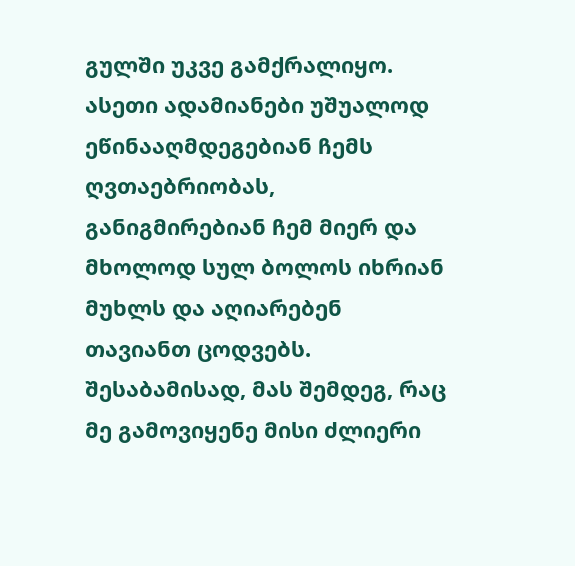გულში უკვე გამქრალიყო. ასეთი ადამიანები უშუალოდ ეწინააღმდეგებიან ჩემს ღვთაებრიობას, განიგმირებიან ჩემ მიერ და მხოლოდ სულ ბოლოს იხრიან მუხლს და აღიარებენ თავიანთ ცოდვებს. შესაბამისად, მას შემდეგ, რაც მე გამოვიყენე მისი ძლიერი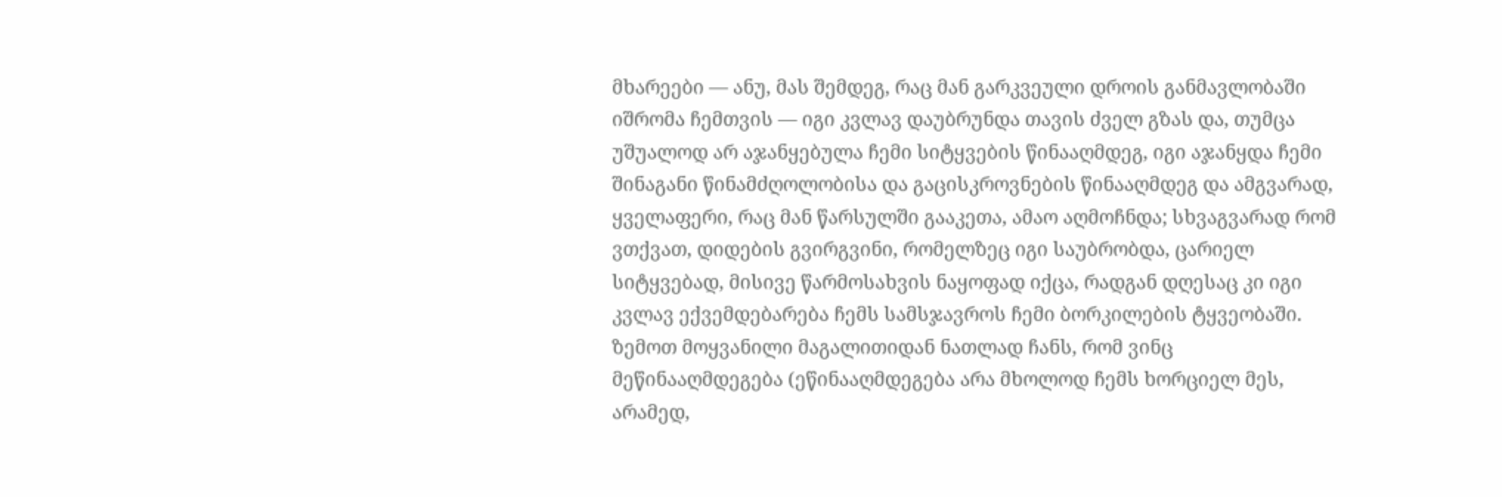მხარეები — ანუ, მას შემდეგ, რაც მან გარკვეული დროის განმავლობაში იშრომა ჩემთვის — იგი კვლავ დაუბრუნდა თავის ძველ გზას და, თუმცა უშუალოდ არ აჯანყებულა ჩემი სიტყვების წინააღმდეგ, იგი აჯანყდა ჩემი შინაგანი წინამძღოლობისა და გაცისკროვნების წინააღმდეგ და ამგვარად, ყველაფერი, რაც მან წარსულში გააკეთა, ამაო აღმოჩნდა; სხვაგვარად რომ ვთქვათ, დიდების გვირგვინი, რომელზეც იგი საუბრობდა, ცარიელ სიტყვებად, მისივე წარმოსახვის ნაყოფად იქცა, რადგან დღესაც კი იგი კვლავ ექვემდებარება ჩემს სამსჯავროს ჩემი ბორკილების ტყვეობაში.
ზემოთ მოყვანილი მაგალითიდან ნათლად ჩანს, რომ ვინც მეწინააღმდეგება (ეწინააღმდეგება არა მხოლოდ ჩემს ხორციელ მეს, არამედ,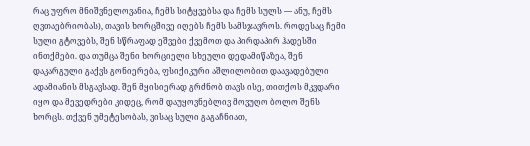რაც უფრო მნიშვნელოვანია, ჩემს სიტყვებსა და ჩემს სულს — ანუ, ჩემს ღვთაებრიობას), თავის ხორცშივე იღებს ჩემს სამსჯავროს. როდესაც ჩემი სული გტოვებს, შენ სწრაფად ეშვები ქვემოთ და პირდაპირ ჰადესში ინთქმები. და თუმცა შენი ხორციელი სხეული დედამიწაზეა, შენ დაკარგული გაქვს გონიერება, ფსიქიკური აშლილობით დაავადებული ადამიანის მსგავსად. შენ მყისიერად გრძნობ თავს ისე, თითქოს მკვდარი იყო და მევედრები კიდეც, რომ დაუყოვნებლივ მოვუღო ბოლო შენს ხორცს. თქვენ უმეტესობას, ვისაც სული გაგაჩნიათ,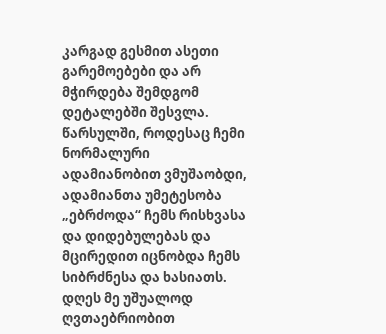კარგად გესმით ასეთი გარემოებები და არ მჭირდება შემდგომ დეტალებში შესვლა. წარსულში, როდესაც ჩემი ნორმალური ადამიანობით ვმუშაობდი, ადამიანთა უმეტესობა „ებრძოდა“ ჩემს რისხვასა და დიდებულებას და მცირედით იცნობდა ჩემს სიბრძნესა და ხასიათს. დღეს მე უშუალოდ ღვთაებრიობით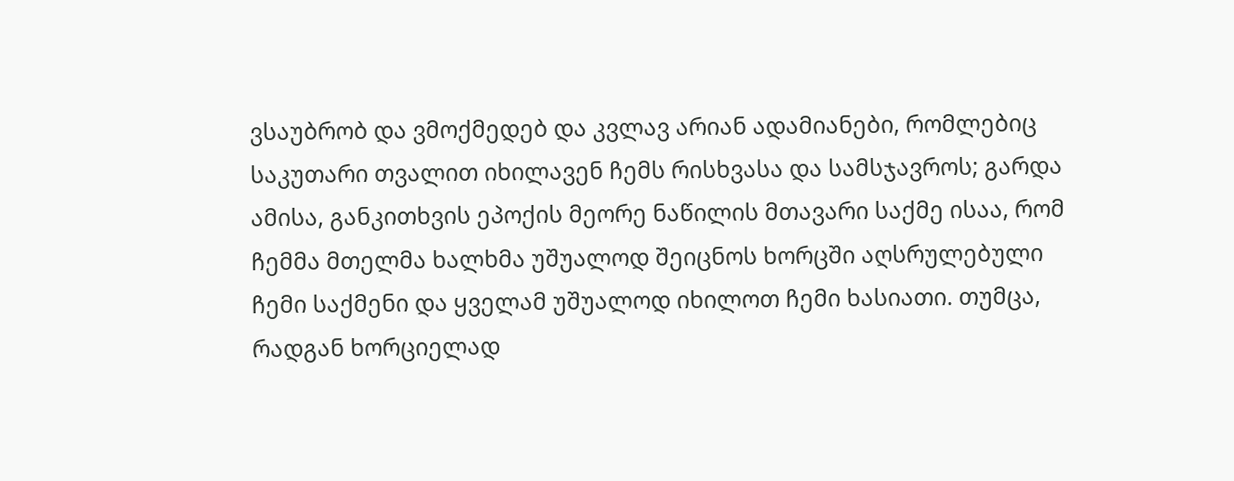ვსაუბრობ და ვმოქმედებ და კვლავ არიან ადამიანები, რომლებიც საკუთარი თვალით იხილავენ ჩემს რისხვასა და სამსჯავროს; გარდა ამისა, განკითხვის ეპოქის მეორე ნაწილის მთავარი საქმე ისაა, რომ ჩემმა მთელმა ხალხმა უშუალოდ შეიცნოს ხორცში აღსრულებული ჩემი საქმენი და ყველამ უშუალოდ იხილოთ ჩემი ხასიათი. თუმცა, რადგან ხორციელად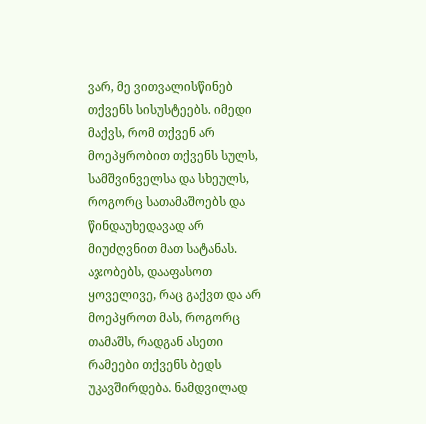ვარ, მე ვითვალისწინებ თქვენს სისუსტეებს. იმედი მაქვს, რომ თქვენ არ მოეპყრობით თქვენს სულს, სამშვინველსა და სხეულს, როგორც სათამაშოებს და წინდაუხედავად არ მიუძღვნით მათ სატანას. აჯობებს, დააფასოთ ყოველივე, რაც გაქვთ და არ მოეპყროთ მას, როგორც თამაშს, რადგან ასეთი რამეები თქვენს ბედს უკავშირდება. ნამდვილად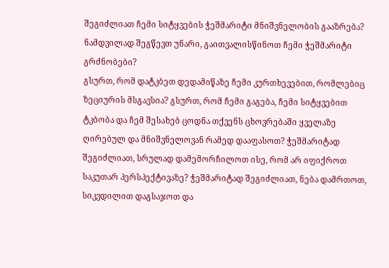შეგიძლიათ ჩემი სიტყვების ჭეშმარიტი მნიშვნელობის გააზრება? ნამდვილად შეგწევთ უნარი, გაითვალისწინოთ ჩემი ჭეშმარიტი გრძნობები?
გსურთ, რომ დატკბეთ დედამიწაზე ჩემი კურთხევებით, რომლებიც ზეციურის მსგავსია? გსურთ, რომ ჩემი გაგება, ჩემი სიტყვებით ტკბობა და ჩემ შესახებ ცოდნა თქვენს ცხოვრებაში ყველაზე ღირებულ და მნიშვნელოვან რამედ დააფასოთ? ჭეშმარიტად შეგიძლიათ, სრულად დამემორჩილოთ ისე, რომ არ იფიქროთ საკუთარ პერსპექტივაზე? ჭეშმარიტად შეგიძლიათ, ნება დამრთოთ, სიკვდილით დაგსაჯოთ და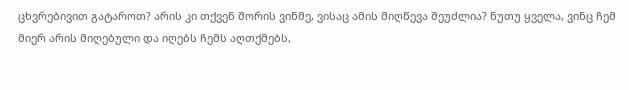ცხვრებივით გატაროთ? არის კი თქვენ შორის ვინმე, ვისაც ამის მიღწევა შეუძლია? ნუთუ ყველა, ვინც ჩემ მიერ არის მიღებული და იღებს ჩემს აღთქმებს,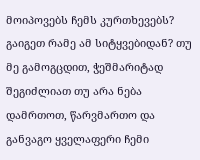მოიპოვებს ჩემს კურთხევებს? გაიგეთ რამე ამ სიტყვებიდან? თუ მე გამოგცდით, ჭეშმარიტად შეგიძლიათ თუ არა ნება დამრთოთ, წარვმართო და განვაგო ყველაფერი ჩემი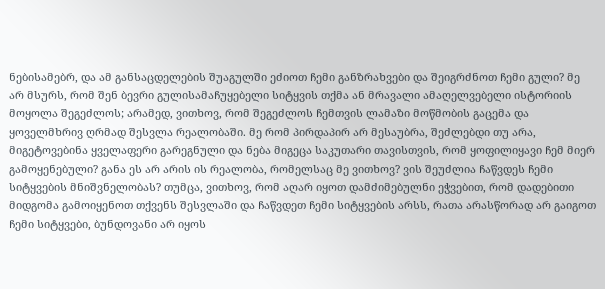ნებისამებრ, და ამ განსაცდელების შუაგულში ეძიოთ ჩემი განზრახვები და შეიგრძნოთ ჩემი გული? მე არ მსურს, რომ შენ ბევრი გულისამაჩუყებელი სიტყვის თქმა ან მრავალი ამაღელვებელი ისტორიის მოყოლა შეგეძლოს; არამედ, ვითხოვ, რომ შეგეძლოს ჩემთვის ლამაზი მოწმობის გაცემა და ყოველმხრივ ღრმად შესვლა რეალობაში. მე რომ პირდაპირ არ მესაუბრა, შეძლებდი თუ არა, მიგეტოვებინა ყველაფერი გარეგნული და ნება მიგეცა საკუთარი თავისთვის, რომ ყოფილიყავი ჩემ მიერ გამოყენებული? განა ეს არ არის ის რეალობა, რომელსაც მე ვითხოვ? ვის შეუძლია ჩაწვდეს ჩემი სიტყვების მნიშვნელობას? თუმცა, ვითხოვ, რომ აღარ იყოთ დამძიმებულნი ეჭვებით, რომ დადებითი მიდგომა გამოიყენოთ თქვენს შესვლაში და ჩაწვდეთ ჩემი სიტყვების არსს, რათა არასწორად არ გაიგოთ ჩემი სიტყვები, ბუნდოვანი არ იყოს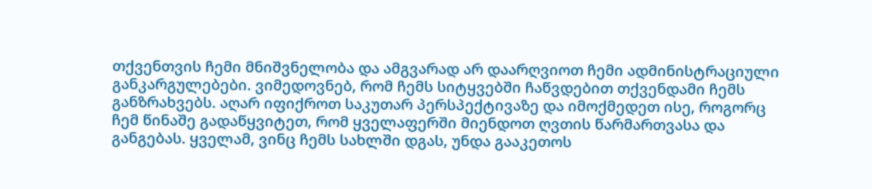თქვენთვის ჩემი მნიშვნელობა და ამგვარად არ დაარღვიოთ ჩემი ადმინისტრაციული განკარგულებები. ვიმედოვნებ, რომ ჩემს სიტყვებში ჩაწვდებით თქვენდამი ჩემს განზრახვებს. აღარ იფიქროთ საკუთარ პერსპექტივაზე და იმოქმედეთ ისე, როგორც ჩემ წინაშე გადაწყვიტეთ, რომ ყველაფერში მიენდოთ ღვთის წარმართვასა და განგებას. ყველამ, ვინც ჩემს სახლში დგას, უნდა გააკეთოს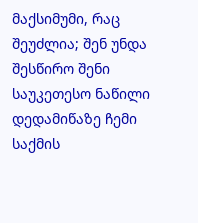მაქსიმუმი, რაც შეუძლია; შენ უნდა შესწირო შენი საუკეთესო ნაწილი დედამიწაზე ჩემი საქმის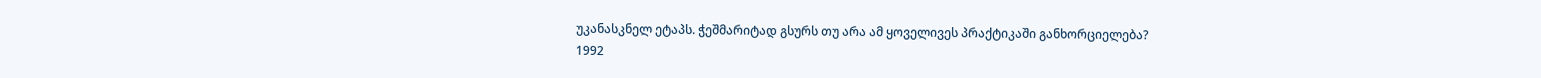უკანასკნელ ეტაპს. ჭეშმარიტად გსურს თუ არა ამ ყოველივეს პრაქტიკაში განხორციელება?
1992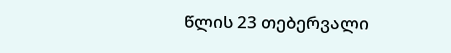წლის 23 თებერვალი